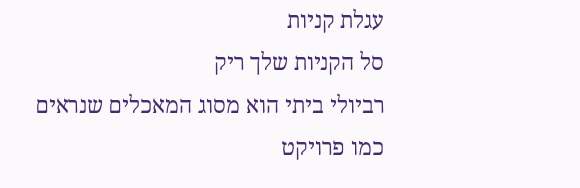עגלת קניות
סל הקניות שלך ריק
רביולי ביתי הוא מסוג המאכלים שנראים כמו פרויקט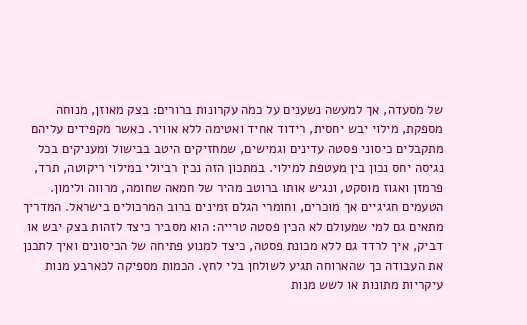של מסעדה, אך למעשה נשענים על כמה עקרונות ברורים: בצק מאוזן, מנוחה מספקת, מילוי יבש יחסית, רידוד אחיד ואטימה ללא אוויר. כאשר מקפידים עליהם מתקבלים כיסוני פסטה עדינים וגמישים, שמחזיקים היטב בבישול ומעניקים בכל נגיסה יחס נכון בין מעטפת למילוי. במתכון הזה נכין רביולי במילוי ריקוטה, תרד, פרמזן ואגוז מוסקט, ונגיש אותו ברוטב מהיר של חמאה שחומה, מרווה ולימון. הטעמים חגיגיים אך מוכרים, וחומרי הגלם זמינים ברוב המרכולים בישראל. המדריך מתאים גם למי שמעולם לא הכין פסטה טרייה: הוא מסביר כיצד לזהות בצק יבש או דביק, איך לרדד גם ללא מכונת פסטה, כיצד למנוע פתיחה של הכיסונים ואיך לתכנן את העבודה כך שהארוחה תגיע לשולחן בלי לחץ. הכמות מספיקה לכארבע מנות עיקריות מתונות או לשש מנות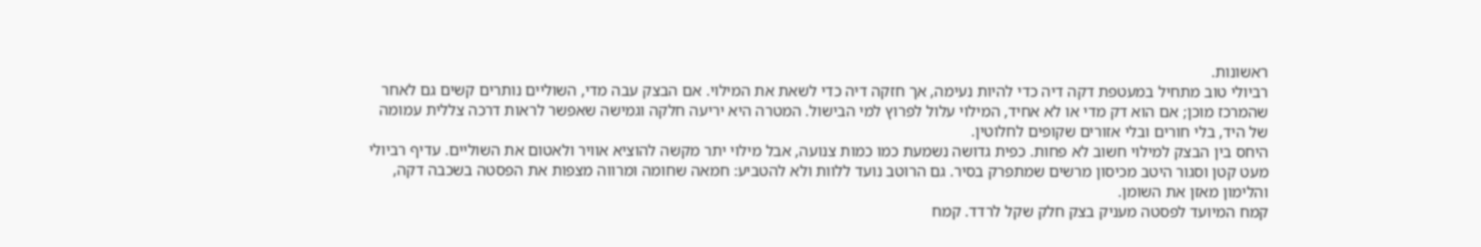ראשונות.
רביולי טוב מתחיל במעטפת דקה דיה כדי להיות נעימה, אך חזקה דיה כדי לשאת את המילוי. אם הבצק עבה מדי, השוליים נותרים קשים גם לאחר שהמרכז מוכן; אם הוא דק מדי או לא אחיד, המילוי עלול לפרוץ למי הבישול. המטרה היא יריעה חלקה וגמישה שאפשר לראות דרכה צללית עמומה של היד, בלי חורים ובלי אזורים שקופים לחלוטין.
היחס בין הבצק למילוי חשוב לא פחות. כפית גדושה נשמעת כמו כמות צנועה, אבל מילוי יתר מקשה להוציא אוויר ולאטום את השוליים. עדיף רביולי מעט קטן וסגור היטב מכיסון מרשים שמתפרק בסיר. גם הרוטב נועד ללוות ולא להטביע: חמאה שחומה ומרווה מצפות את הפסטה בשכבה דקה, והלימון מאזן את השומן.
קמח המיועד לפסטה מעניק בצק חלק שקל לרדד. קמח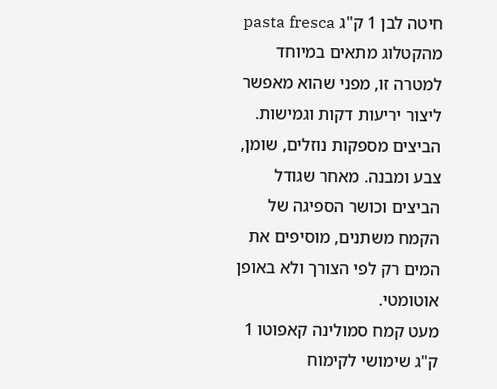חיטה לבן 1 ק"ג pasta fresca מהקטלוג מתאים במיוחד למטרה זו, מפני שהוא מאפשר ליצור יריעות דקות וגמישות. הביצים מספקות נוזלים, שומן, צבע ומבנה. מאחר שגודל הביצים וכושר הספיגה של הקמח משתנים, מוסיפים את המים רק לפי הצורך ולא באופן אוטומטי.
מעט קמח סמולינה קאפוטו 1 ק"ג שימושי לקימוח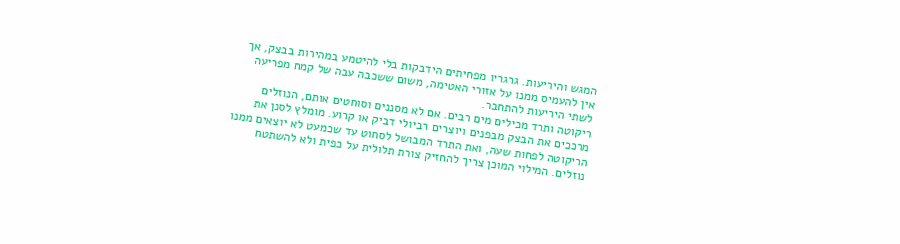המגש והיריעות. גרגריו מפחיתים הידבקות בלי להיטמע במהירות בבצק, אך אין להעמיס ממנו על אזורי האטימה, משום ששכבה עבה של קמח מפריעה לשתי היריעות להתחבר.
ריקוטה ותרד מכילים מים רבים. אם לא מסננים וסוחטים אותם, הנוזלים מרככים את הבצק מבפנים ויוצרים רביולי דביק או קרוע. מומלץ לסנן את הריקוטה לפחות שעה, ואת התרד המבושל לסחוט עד שכמעט לא יוצאים ממנו נוזלים. המילוי המוכן צריך להחזיק צורת תלולית על כפית ולא להשתטח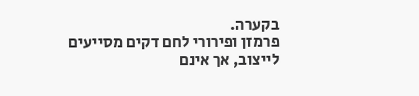בקערה.
פרמזן ופירורי לחם דקים מסייעים לייצוב, אך אינם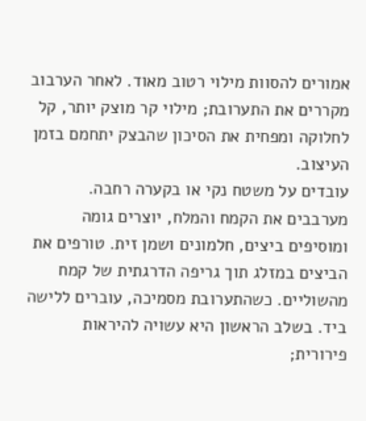אמורים להסוות מילוי רטוב מאוד. לאחר הערבוב מקררים את התערובת; מילוי קר מוצק יותר, קל לחלוקה ומפחית את הסיכון שהבצק יתחמם בזמן העיצוב.
עובדים על משטח נקי או בקערה רחבה. מערבבים את הקמח והמלח, יוצרים גומה ומוסיפים ביצים, חלמונים ושמן זית. טורפים את הביצים במזלג תוך גריפה הדרגתית של קמח מהשוליים. כשהתערובת מסמיכה, עוברים ללישה ביד. בשלב הראשון היא עשויה להיראות פירורית;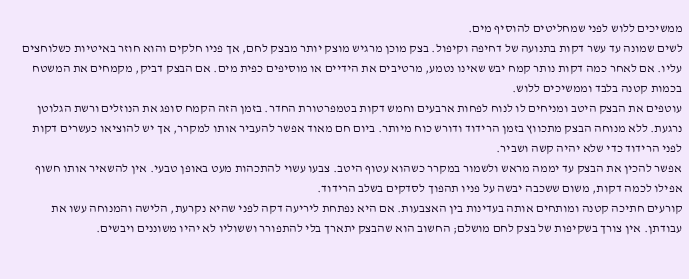ממשיכים ללוש לפני שמחליטים להוסיף מים.
לשים שמונה עד עשר דקות בתנועה של דחיפה וקיפול. בצק מוכן מרגיש מוצק יותר מבצק לחם, אך פניו חלקים והוא חוזר באיטיות כשלוחצים עליו. אם לאחר כמה דקות נותר קמח יבש שאינו נטמע, מרטיבים את הידיים או מוסיפים כפית מים. אם הבצק דביק, מקמחים את המשטח בכמות קטנה בלבד וממשיכים ללוש.
עוטפים את הבצק היטב ומניחים לו לנוח לפחות ארבעים וחמש דקות בטמפרטורת החדר. בזמן הזה הקמח סופג את הנוזלים ורשת הגלוטן נרגעת. ללא מנוחה הבצק מתכווץ בזמן הרידוד ודורש כוח מיותר. ביום חם מאוד אפשר להעביר אותו למקרר, אך יש להוציאו כעשרים דקות לפני הרידוד כדי שלא יהיה קשה ושביר.
אפשר להכין את הבצק עד יממה מראש ולשמור במקרר כשהוא עטוף היטב. צבעו עשוי להתכהות מעט באופן טבעי. אין להשאיר אותו חשוף אפילו לכמה דקות, משום ששכבה יבשה על פניו תהפוך לסדקים בשלב הרידוד.
קורעים חתיכה קטנה ומותחים אותה בעדינות בין האצבעות. אם היא נפתחת ליריעה דקה לפני שהיא נקרעת, הלישה והמנוחה עשו את עבודתן. אין צורך בשקיפות של בצק לחם מושלם; החשוב הוא שהבצק יתארך בלי להתפורר וששוליו לא יהיו משוננים ויבשים.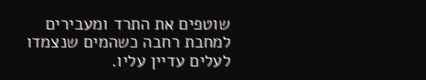שוטפים את התרד ומעבירים למחבת רחבה כשהמים שנצמדו לעלים עדיין עליו.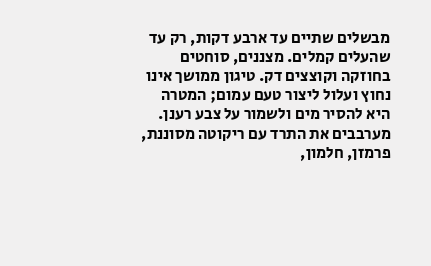מבשלים שתיים עד ארבע דקות, רק עד שהעלים קמלים. מצננים, סוחטים בחוזקה וקוצצים דק. טיגון ממושך אינו נחוץ ועלול ליצור טעם עמום; המטרה היא להסיר מים ולשמור על צבע רענן.
מערבבים את התרד עם ריקוטה מסוננת, פרמזן, חלמון,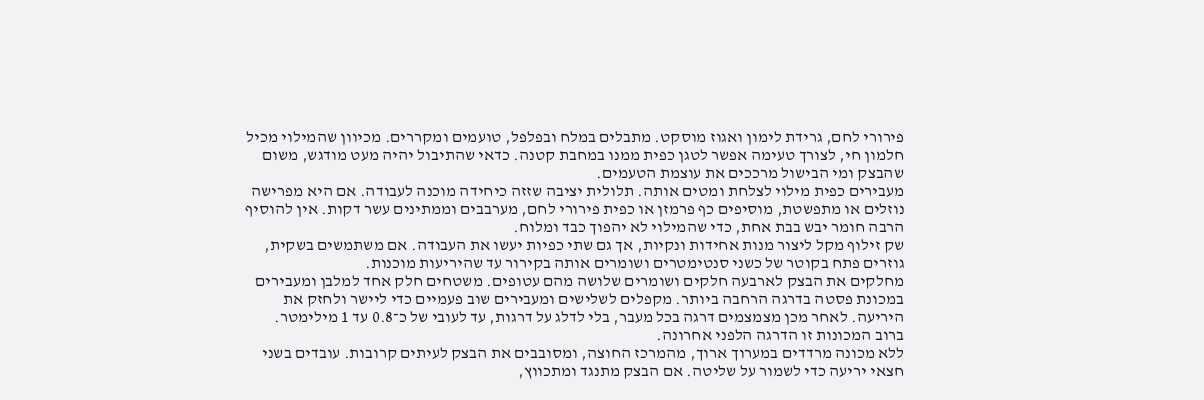פירורי לחם, גרידת לימון ואגוז מוסקט. מתבלים במלח ובפלפל, טועמים ומקררים. מכיוון שהמילוי מכיל חלמון חי, לצורך טעימה אפשר לטגן כפית ממנו במחבת קטנה. כדאי שהתיבול יהיה מעט מודגש, משום שהבצק ומי הבישול מרככים את עוצמת הטעמים.
מעבירים כפית מילוי לצלחת ומטים אותה. תלולית יציבה שזזה כיחידה מוכנה לעבודה. אם היא מפרישה נוזלים או מתפשטת, מוסיפים כף פרמזן או כפית פירורי לחם, מערבבים וממתינים עשר דקות. אין להוסיף הרבה חומר יבש בבת אחת, כדי שהמילוי לא יהפוך כבד ומלוח.
שק זילוף מקל ליצור מנות אחידות ונקיות, אך גם שתי כפיות יעשו את העבודה. אם משתמשים בשקית, גוזרים פתח בקוטר של כשני סנטימטרים ושומרים אותה בקירור עד שהיריעות מוכנות.
מחלקים את הבצק לארבעה חלקים ושומרים שלושה מהם עטופים. משטחים חלק אחד למלבן ומעבירים במכונת פסטה בדרגה הרחבה ביותר. מקפלים לשלישים ומעבירים שוב פעמיים כדי ליישר ולחזק את היריעה. לאחר מכן מצמצמים דרגה בכל מעבר, בלי לדלג על דרגות, עד לעובי של כ־0.8 עד 1 מילימטר. ברוב המכונות זו הדרגה הלפני אחרונה.
ללא מכונה מרדדים במערוך ארוך, מהמרכז החוצה, ומסובבים את הבצק לעיתים קרובות. עובדים בשני חצאי יריעה כדי לשמור על שליטה. אם הבצק מתנגד ומתכווץ,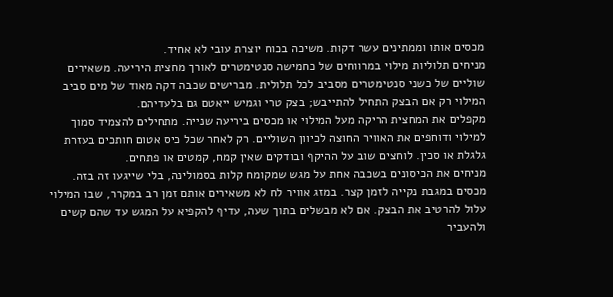מכסים אותו וממתינים עשר דקות. משיכה בכוח יוצרת עובי לא אחיד.
מניחים תלוליות מילוי במרווחים של כחמישה סנטימטרים לאורך מחצית היריעה. משאירים שוליים של כשני סנטימטרים מסביב לכל תלולית. מברישים שכבה דקה מאוד של מים סביב המילוי רק אם הבצק התחיל להתייבש; בצק טרי וגמיש ייאטם גם בלעדיהם.
מקפלים את המחצית הריקה מעל המילוי או מכסים ביריעה שנייה. מתחילים להצמיד סמוך למילוי ודוחפים את האוויר החוצה לכיוון השוליים. רק לאחר שכל כיס אטום חותכים בעזרת גלגלת או סכין. לוחצים שוב על ההיקף ובודקים שאין קמח, קמטים או פתחים.
מניחים את הכיסונים בשכבה אחת על מגש שמקומח קלות בסמולינה, בלי שייגעו זה בזה. מכסים במגבת נקייה לזמן קצר. במזג אוויר לח לא משאירים אותם זמן רב במקרר, שבו המילוי עלול להרטיב את הבצק. אם לא מבשלים בתוך שעה, עדיף להקפיא על המגש עד שהם קשים ולהעביר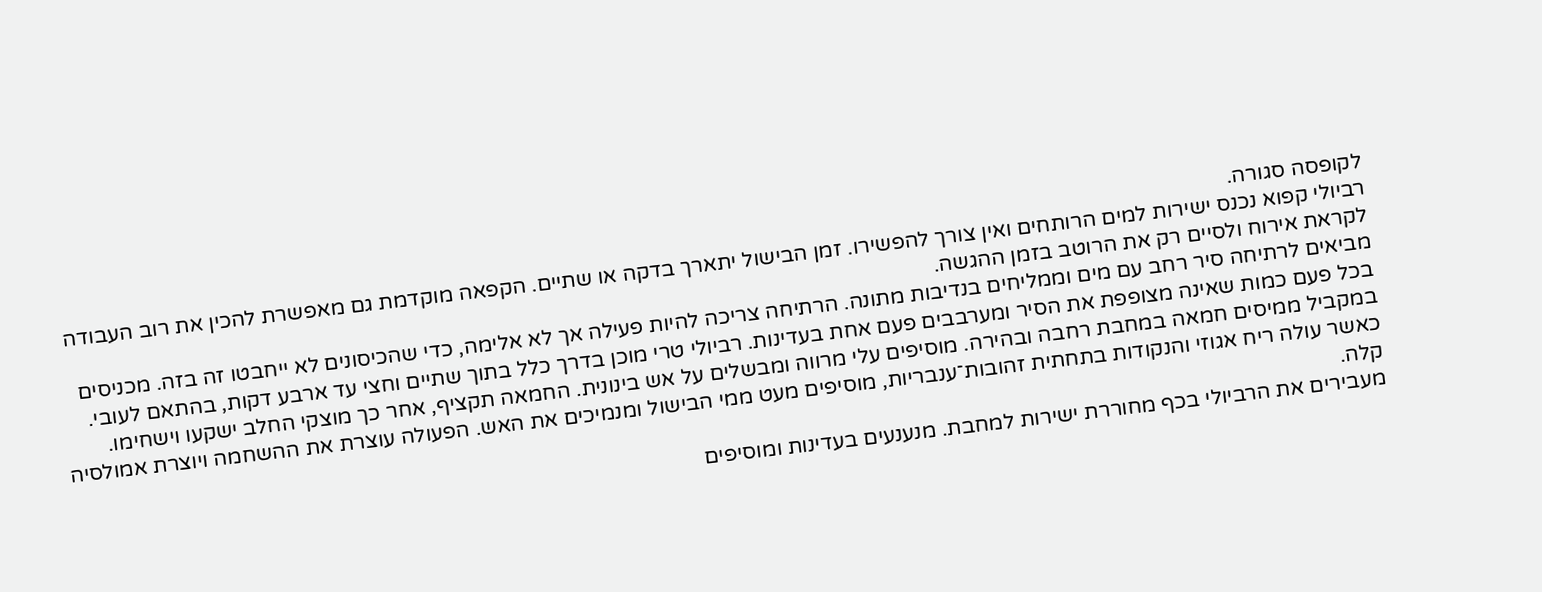לקופסה סגורה.
רביולי קפוא נכנס ישירות למים הרותחים ואין צורך להפשירו. זמן הבישול יתארך בדקה או שתיים. הקפאה מוקדמת גם מאפשרת להכין את רוב העבודה לקראת אירוח ולסיים רק את הרוטב בזמן ההגשה.
מביאים לרתיחה סיר רחב עם מים וממליחים בנדיבות מתונה. הרתיחה צריכה להיות פעילה אך לא אלימה, כדי שהכיסונים לא ייחבטו זה בזה. מכניסים בכל פעם כמות שאינה מצופפת את הסיר ומערבבים פעם אחת בעדינות. רביולי טרי מוכן בדרך כלל בתוך שתיים וחצי עד ארבע דקות, בהתאם לעובי.
במקביל ממיסים חמאה במחבת רחבה ובהירה. מוסיפים עלי מרווה ומבשלים על אש בינונית. החמאה תקציף, אחר כך מוצקי החלב ישקעו וישחימו. כאשר עולה ריח אגוזי והנקודות בתחתית זהובות־ענבריות, מוסיפים מעט ממי הבישול ומנמיכים את האש. הפעולה עוצרת את ההשחמה ויוצרת אמולסיה קלה.
מעבירים את הרביולי בכף מחוררת ישירות למחבת. מנענעים בעדינות ומוסיפים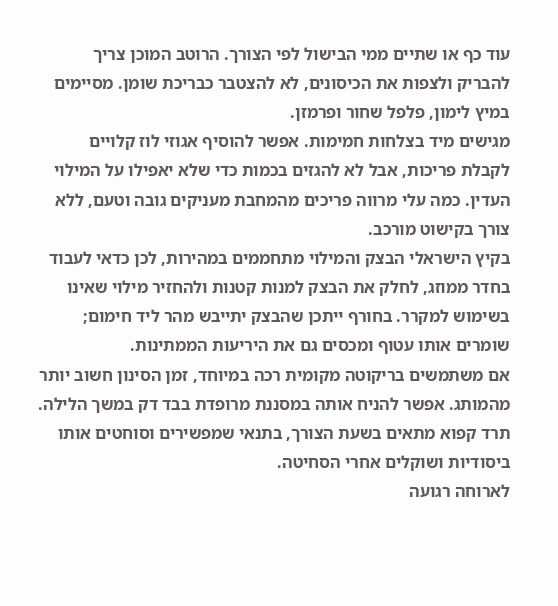עוד כף או שתיים ממי הבישול לפי הצורך. הרוטב המוכן צריך להבריק ולצפות את הכיסונים, לא להצטבר כבריכת שומן. מסיימים במיץ לימון, פלפל שחור ופרמזן.
מגישים מיד בצלחות חמימות. אפשר להוסיף אגוזי לוז קלויים לקבלת פריכות, אבל לא להגזים בכמות כדי שלא יאפילו על המילוי העדין. כמה עלי מרווה פריכים מהמחבת מעניקים גובה וטעם, ללא צורך בקישוט מורכב.
בקיץ הישראלי הבצק והמילוי מתחממים במהירות, לכן כדאי לעבוד בחדר ממוזג, לחלק את הבצק למנות קטנות ולהחזיר מילוי שאינו בשימוש למקרר. בחורף ייתכן שהבצק יתייבש מהר ליד חימום; שומרים אותו עטוף ומכסים גם את היריעות הממתינות.
אם משתמשים בריקוטה מקומית רכה במיוחד, זמן הסינון חשוב יותר מהמותג. אפשר להניח אותה במסננת מרופדת בבד דק במשך הלילה. תרד קפוא מתאים בשעת הצורך, בתנאי שמפשירים וסוחטים אותו ביסודיות ושוקלים אחרי הסחיטה.
לארוחה רגועה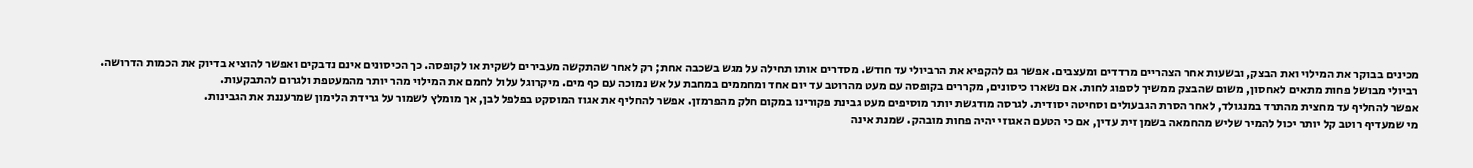מכינים בבוקר את המילוי ואת הבצק, ובשעות אחר הצהריים מרדדים ומעצבים. אפשר גם להקפיא את הרביולי עד חודש. מסדרים אותו תחילה על מגש בשכבה אחת; רק לאחר שהתקשה מעבירים לשקית או לקופסה. כך הכיסונים אינם נדבקים ואפשר להוציא בדיוק את הכמות הדרושה.
רביולי מבושל פחות מתאים לאחסון, משום שהבצק ממשיך לספוג לחות. אם נשארו כיסונים, מקררים בקופסה עם מעט מהרוטב עד יום אחד ומחממים במחבת על אש נמוכה עם כף מים. מיקרוגל עלול לחמם את המילוי מהר יותר מהמעטפת ולגרום להתבקעות.
אפשר להחליף עד מחצית מהתרד במנגולד, לאחר הסרת הגבעולים וסחיטה יסודית. לגרסה מודגשת יותר מוסיפים מעט גבינת פקורינו במקום חלק מהפרמזן. אפשר להחליף את אגוז המוסקט בפלפל לבן, אך מומלץ לשמור על גרידת הלימון שמרעננת את הגבינות.
מי שמעדיף רוטב קל יותר יכול להמיר שליש מהחמאה בשמן זית עדין, אם כי הטעם האגוזי יהיה פחות מובהק. שמנת אינה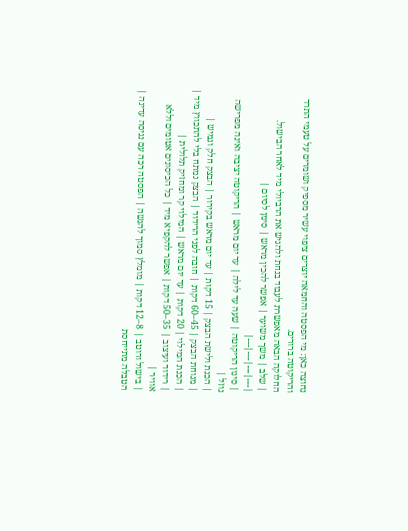נחוצה כאן: מי הפסטה והחמאה יוצרים ציפוי עשיר מספיק ושומרים על טעמי התרד והריקוטה ברורים.
החלוקה הבאה מאפשרת לעבוד בנחת ולהגיש את הרביולי מיד לאחר הבישול.
| שלב | משך משוער | אפשר להכין מראש | סימן לסיום |
|---|---|---|---|
| סינון הריקוטה | שעה עד לילה | עד יום מראש | הריקוטה יציבה ואינה מפרישה נוזל |
| הכנת ולישת הבצק | 15 דקות | עד יום מראש בקירור | הבצק חלק וגמיש |
| מנוחת הבצק | 45–60 דקות | חובה לפני הרידוד | הבצק נמתח בלי להתכווץ מיד |
| הכנת המילוי | 20 דקות | עד יום מראש | המילוי קר ומחזיק תלולית |
| רידוד ועיצוב | 35–50 דקות | אפשר להקפיא מיד | כל הכיסונים אטומים וללא אוויר |
| בישול ורוטב | 8–12 דקות | מומלץ סמוך להגשה | הפסטה רכה עם נגיסה עדינה |
הטבלה מתייחסת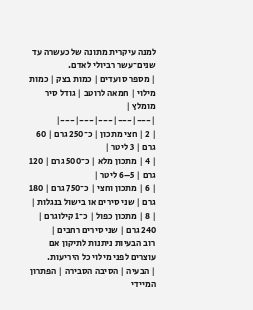למנה עיקרית מתונה של כעשרה עד שנים־עשר רביולי לאדם.
| מספר סועדים | כמות בצק | כמות מילוי | חמאה לרוטב | גודל סיר מומלץ |
|---|---|---|---|---|
| 2 | חצי מתכון | כ־250 גרם | 60 גרם | 3 ליטר |
| 4 | מתכון מלא | כ־500 גרם | 120 גרם | 5–6 ליטר |
| 6 | מתכון וחצי | כ־750 גרם | 180 גרם | שני סירים או בישול בנגלות |
| 8 | מתכון כפול | כ־1 קילוגרם | 240 גרם | שני סירים רחבים |
רוב הבעיות ניתנות לתיקון אם עוצרים לפני מילוי כל היריעות.
| הבעיה | הסיבה הסבירה | הפתרון המיידי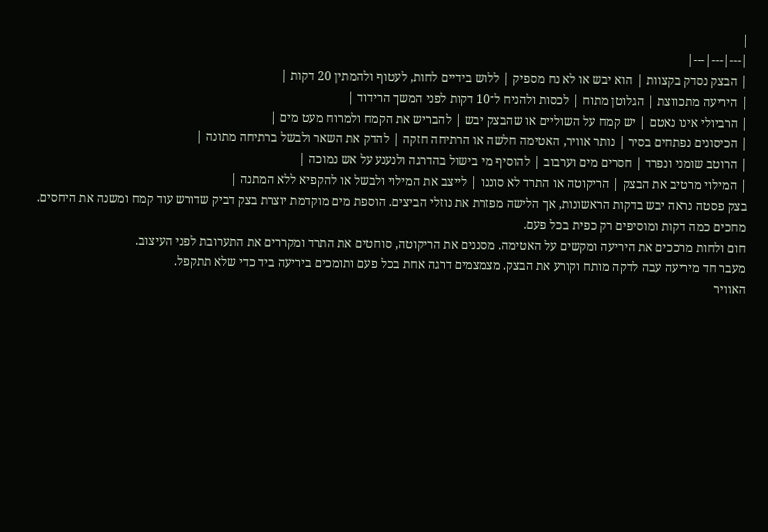|
|---|---|---|
| הבצק נסדק בקצוות | הוא יבש או לא נח מספיק | ללוש בידיים לחות, לעטוף ולהמתין 20 דקות |
| היריעה מתכווצת | הגלוטן מתוח | לכסות ולהניח ל־10 דקות לפני המשך הרידוד |
| הרביולי אינו נאטם | יש קמח על השוליים או שהבצק יבש | להבריש את הקמח ולמרוח מעט מים |
| הכיסונים נפתחים בסיר | נותר אוויר, האטימה חלשה או הרתיחה חזקה | להדק את השאר ולבשל ברתיחה מתונה |
| הרוטב שומני ונפרד | חסרים מים וערבוב | להוסיף מי בישול בהדרגה ולנענע על אש נמוכה |
| המילוי מרטיב את הבצק | הריקוטה או התרד לא סוננו | לייצב את המילוי ולבשל או להקפיא ללא המתנה |
בצק פסטה נראה יבש בדקות הראשונות, אך הלישה מפזרת את נוזלי הביצים. הוספת מים מוקדמת יוצרת בצק דביק שדורש עוד קמח ומשנה את היחסים. מחכים כמה דקות ומוסיפים רק כפית בכל פעם.
חום ולחות מרככים את היריעה ומקשים על האטימה. מסננים את הריקוטה, סוחטים את התרד ומקררים את התערובת לפני העיצוב.
מעבר חד מיריעה עבה לדקה מותח וקורע את הבצק. מצמצמים דרגה אחת בכל פעם ותומכים ביריעה ביד כדי שלא תתקפל.
האוויר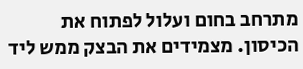מתרחב בחום ועלול לפתוח את הכיסון. מצמידים את הבצק ממש ליד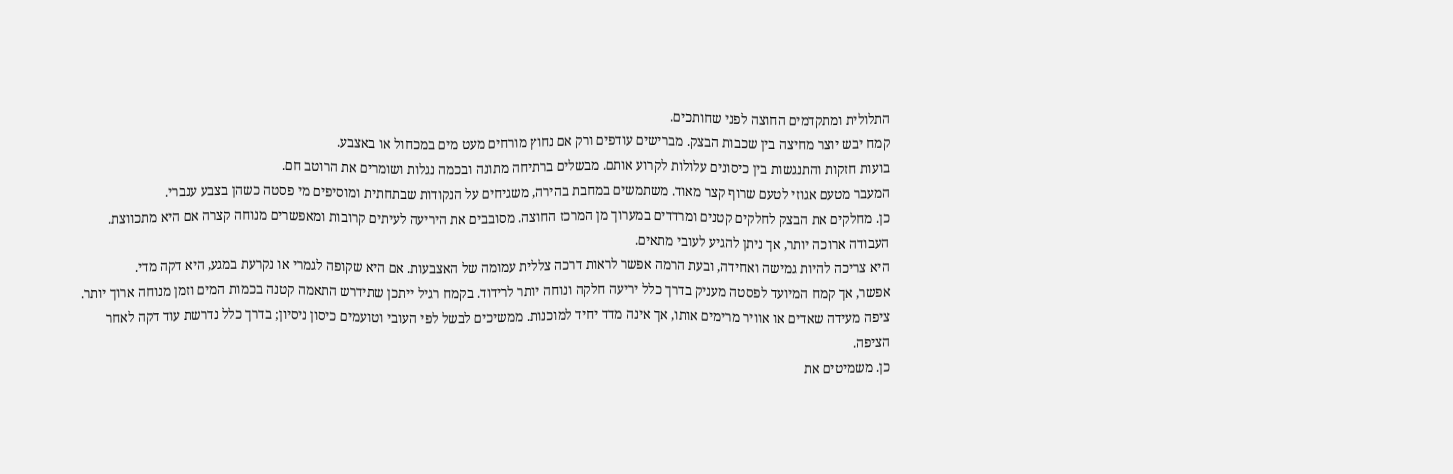התלולית ומתקדמים החוצה לפני שחותכים.
קמח יבש יוצר מחיצה בין שכבות הבצק. מברישים עודפים ורק אם נחוץ מורחים מעט מים במכחול או באצבע.
בועות חזקות והתנגשות בין כיסונים עלולות לקרוע אותם. מבשלים ברתיחה מתונה ובכמה נגלות ושומרים את הרוטב חם.
המעבר מטעם אגוזי לטעם שרוף קצר מאוד. משתמשים במחבת בהירה, משגיחים על הנקודות שבתחתית ומוסיפים מי פסטה כשהן בצבע ענברי.
כן. מחלקים את הבצק לחלקים קטנים ומרדדים במערוך מן המרכז החוצה. מסובבים את היריעה לעיתים קרובות ומאפשרים מנוחה קצרה אם היא מתכווצת. העבודה ארוכה יותר, אך ניתן להגיע לעובי מתאים.
היא צריכה להיות גמישה ואחידה, ובעת הרמה אפשר לראות דרכה צללית עמומה של האצבעות. אם היא שקופה לגמרי או נקרעת במגע, היא דקה מדי.
אפשר, אך קמח המיועד לפסטה מעניק בדרך כלל יריעה חלקה ונוחה יותר לרידוד. בקמח רגיל ייתכן שתידרש התאמה קטנה בכמות המים וזמן מנוחה ארוך יותר.
ציפה מעידה שאדים או אוויר מרימים אותו, אך אינה מדד יחיד למוכנות. ממשיכים לבשל לפי העובי וטועמים כיסון ניסיון; בדרך כלל נדרשת עוד דקה לאחר הציפה.
כן. משמיטים את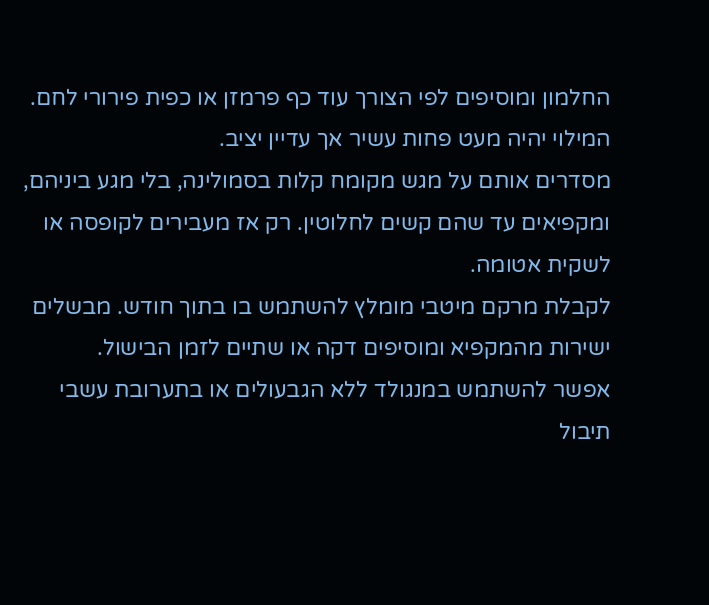החלמון ומוסיפים לפי הצורך עוד כף פרמזן או כפית פירורי לחם. המילוי יהיה מעט פחות עשיר אך עדיין יציב.
מסדרים אותם על מגש מקומח קלות בסמולינה, בלי מגע ביניהם, ומקפיאים עד שהם קשים לחלוטין. רק אז מעבירים לקופסה או לשקית אטומה.
לקבלת מרקם מיטבי מומלץ להשתמש בו בתוך חודש. מבשלים ישירות מהמקפיא ומוסיפים דקה או שתיים לזמן הבישול.
אפשר להשתמש במנגולד ללא הגבעולים או בתערובת עשבי תיבול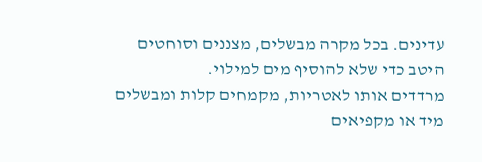עדינים. בכל מקרה מבשלים, מצננים וסוחטים היטב כדי שלא להוסיף מים למילוי.
מרדדים אותו לאטריות, מקמחים קלות ומבשלים מיד או מקפיאים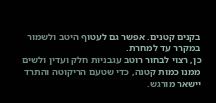בקנים קטנים. אפשר גם לעטוף היטב ולשמור במקרר עד למחרת.
כן, רצוי לבחור רוטב עגבניות חלק ועדין ולשים ממנו כמות קטנה, כדי שטעם הריקוטה והתרד יישאר מורגש.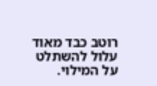רוטב כבד מאוד עלול להשתלט על המילוי.